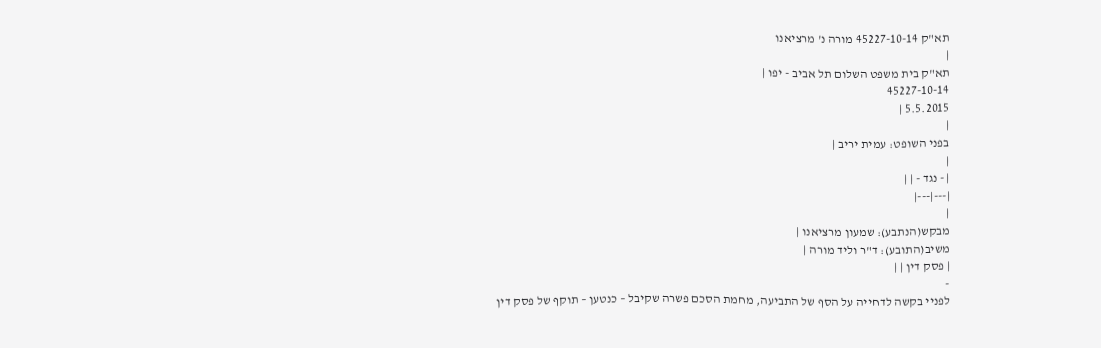תא"ק 45227-10-14 מורה נ' מרציאנו
|
תא"ק בית משפט השלום תל אביב - יפו |
45227-10-14
5.5.2015 |
|
בפני השופט: עמית יריב |
|
| - נגד - | |
|---|---|
|
מבקש(הנתבע): שמעון מרציאנו |
משיב(התובע): ד"ר וליד מורה |
| פסק דין | |
-
לפניי בקשה לדחייה על הסף של התביעה, מחמת הסכם פשרה שקיבל – כנטען – תוקף של פסק דין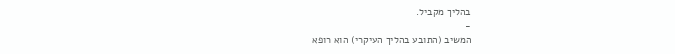בהליך מקביל.
-
המשיב (התובע בהליך העיקרי) הוא רופא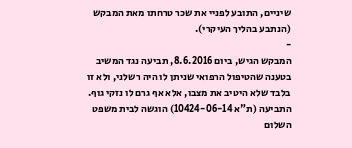שיניים, התובע לפניי את שכר טרחתו מאת המבקש (הנתבע בהליך העיקרי).
-
המבקש הגיש, ביום 8.6.2016, תביעה נגד המשיב בטענה שהטיפול הרפואי שניתן לו היה רשלני, ולא זו בלבד שלא היטיב את מצבו, אלא אף גרם לו נזקי גוף. התביעה (ת"א 10424-06-14) הוגשה לבית משפט השלום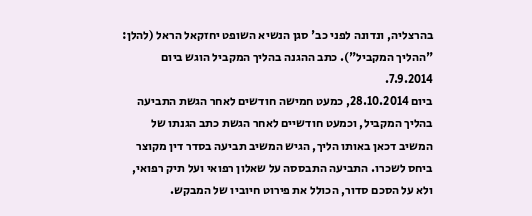בהרצליה, ונדונה לפני כב' סגן הנשיא השופט יחזקאל הראל (להלן: "ההליך המקביל"). כתב ההגנה בהליך המקביל הוגש ביום 7.9.2014.
ביום 28.10.2014, כמעט חמישה חודשים לאחר הגשת התביעה בהליך המקביל, וכמעט חודשיים לאחר הגשת כתב הגנתו של המשיב דכאן באותו הליך, הגיש המשיב תביעה בסדר דין מקוצר ביחס לשכרו. התביעה התבססה על שאלון רפואי ועל תיק רפואי, ולא על הסכם סדור, הכולל את פירוט חיוביו של המבקש.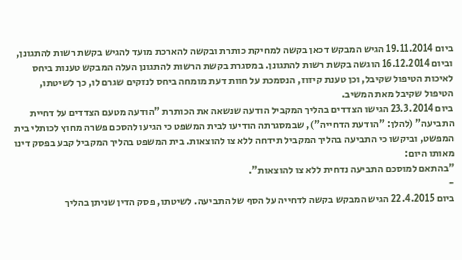ביום 19.11.2014 הגיש המבקש דכאן בקשה למחיקת כותרת ובקשה להארכת מועד להגיש בקשת רשות להתגונן, וביום 16.12.2014 הוגשה בקשת רשות להתגונן. במסגרת בקשת הרשות להתגונן העלה המבקש טענות ביחס לאיכות הטיפול שקיבל, וכן טענת קיזוז, הנסמכת על חוות דעת מומחה ביחס לנזקים שגרם לו, כך לשיטתו, הטיפול שקיבל מאת המשיב.
ביום 23.3.2014 הגישו הצדדים בהליך המקביל הודעה שנשאה את הכותרת "הודעה מטעם הצדדים על דחיית התביעה" (להלן: "הודעת הדחייה"), שבמסגרתה הודיעו לבית המשפט כי הגיעו להסכם פשרה מחוץ לכותלי בית המפשט, וביקשו כי התביעה בהליך המקביל תידחה ללא צו להוצאות. בית המשפט בהליך המקביל קבע בפסק דינו מאותו היום:
"בהתאם למוסכם התביעה נדחית ללא צו להוצאות".
-
ביום 22.4.2015 הגיש המבקש בקשה לדחייה על הסף של התביעה. לשיטתו, פסק הדין שניתן בהליך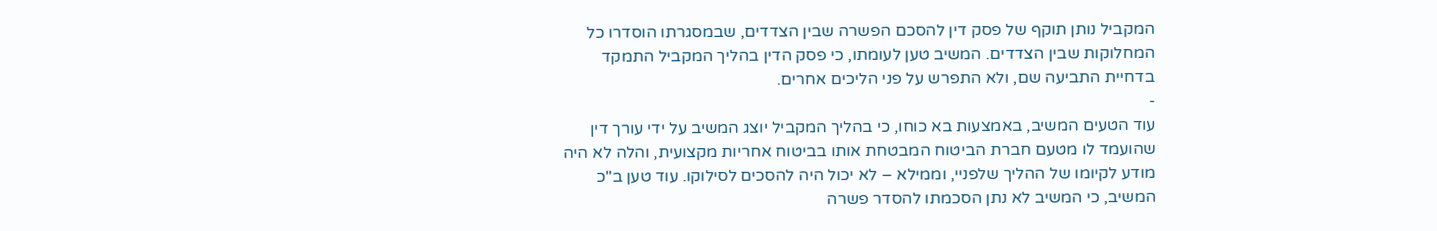המקביל נותן תוקף של פסק דין להסכם הפשרה שבין הצדדים, שבמסגרתו הוסדרו כל המחלוקות שבין הצדדים. המשיב טען לעומתו, כי פסק הדין בהליך המקביל התמקד בדחיית התביעה שם, ולא התפרש על פני הליכים אחרים.
-
עוד הטעים המשיב, באמצעות בא כוחו, כי בהליך המקביל יוצג המשיב על ידי עורך דין שהועמד לו מטעם חברת הביטוח המבטחת אותו בביטוח אחריות מקצועית, והלה לא היה מודע לקיומו של ההליך שלפניי, וממילא – לא יכול היה להסכים לסילוקו. עוד טען ב"כ המשיב, כי המשיב לא נתן הסכמתו להסדר פשרה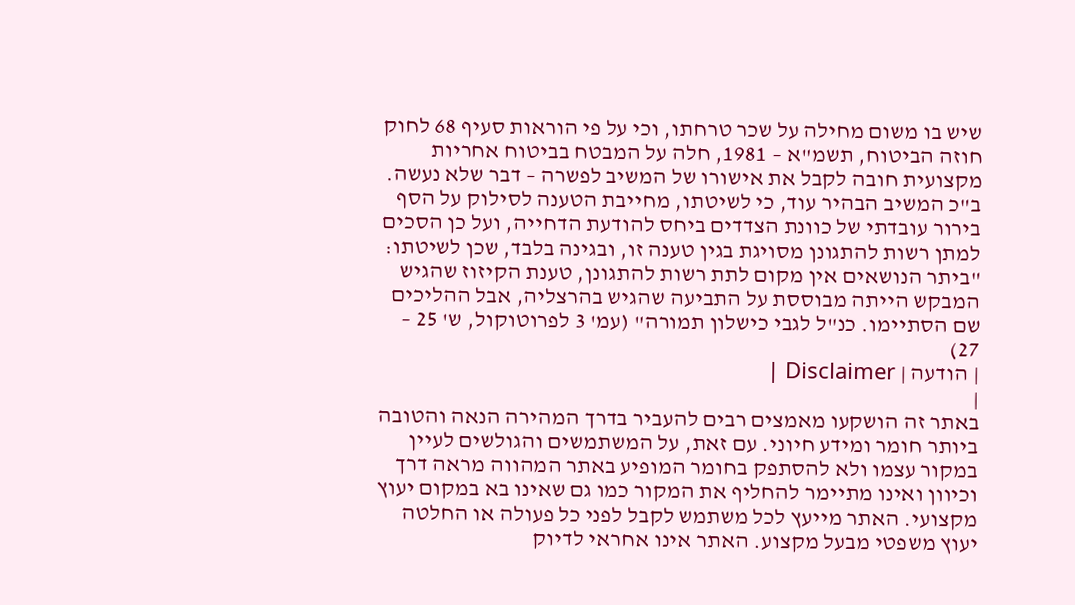שיש בו משום מחילה על שכר טרחתו, וכי על פי הוראות סעיף 68 לחוק חוזה הביטוח, תשמ"א – 1981, חלה על המבטח בביטוח אחריות מקצועית חובה לקבל את אישורו של המשיב לפשרה – דבר שלא נעשה.
ב"כ המשיב הבהיר עוד, כי לשיטתו, מחייבת הטענה לסילוק על הסף בירור עובדתי של כוונת הצדדים ביחס להודעת הדחייה, ועל כן הסכים למתן רשות להתגונן מסויגת בגין טענה זו, ובגינה בלבד, שכן לשיטתו:
"ביתר הנושאים אין מקום לתת רשות להתגונן, טענת הקיזוז שהגיש המבקש הייתה מבוססת על התביעה שהגיש בהרצליה, אבל ההליכים שם הסתיימו. כנ"ל לגבי כישלון תמורה" (עמ' 3 לפרוטוקול, ש' 25 – 27)
| הודעה | Disclaimer |
|
באתר זה הושקעו מאמצים רבים להעביר בדרך המהירה הנאה והטובה ביותר חומר ומידע חיוני. עם זאת, על המשתמשים והגולשים לעיין במקור עצמו ולא להסתפק בחומר המופיע באתר המהווה מראה דרך וכיוון ואינו מתיימר להחליף את המקור כמו גם שאינו בא במקום יעוץ מקצועי. האתר מייעץ לכל משתמש לקבל לפני כל פעולה או החלטה יעוץ משפטי מבעל מקצוע. האתר אינו אחראי לדיוק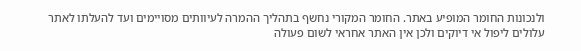ולנכונות החומר המופיע באתר. החומר המקורי נחשף בתהליך ההמרה לעיוותים מסויימים ועד להעלתו לאתר עלולים ליפול אי דיוקים ולכן אין האתר אחראי לשום פעולה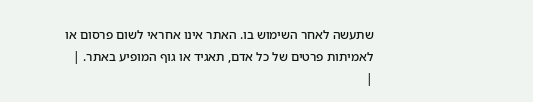שתעשה לאחר השימוש בו. האתר אינו אחראי לשום פרסום או לאמיתות פרטים של כל אדם, תאגיד או גוף המופיע באתר. |
|